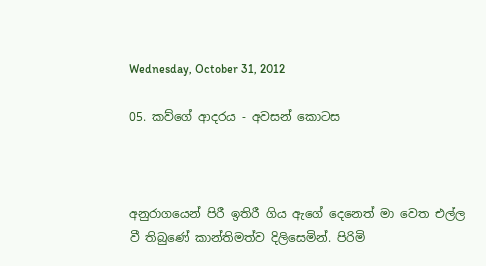Wednesday, October 31, 2012

05. කව්ගේ ආදරය - අවසන් කොටස



අනුරාගයෙන් පිරී ඉතිරී ගිය ඇගේ දෙනෙත් මා වෙත එල්ල වී තිබුණේ කාන්තිමත්ව දිලිසෙමින්. පිරිමි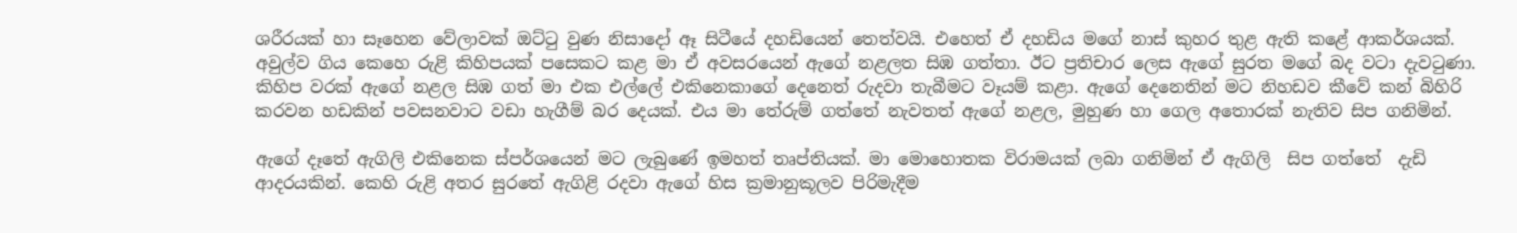ශරීරයක් හා සෑහෙන වේලාවක් ඔට්ටු වුණ නිසාදෝ ඈ සිටීයේ දහඩියෙන් තෙත්වයි. එහෙත් ඒ දහඩිය මගේ නාස් කුහර තුළ ඇති කළේ ආකර්ශයක්. අවුල්ව ගිය කෙහෙ රුළි කිහිපයක් පසෙකට කළ මා ඒ අවසරයෙන් ඇගේ නළලත සිඹ ගත්තා. ඊට ප්‍රතිචාර ලෙස ඇගේ සුරත මගේ බද වටා දැවටුණා. කිහිප වරක් ඇගේ නළල සිඹ ගත් මා එක එල්ලේ එකිනෙකාගේ දෙනෙත් රුදවා තැබීමට වෑයම් කළා. ඇගේ දෙනෙතින් මට නිහඩව කීවේ කන් බිහිරි කරවන හඩකින් පවසනවාට වඩා හැගීම් බර දෙයක්. එය මා තේරුම් ගත්තේ නැවතත් ඇගේ නළල, මුහුණ හා ගෙල අතොරක් නැතිව සිප ගනිමින්.

ඇගේ දෑතේ ඇගිලි එකිනෙක ස්පර්ශයෙන් මට ලැබුණේ ඉමහත් තෘප්තියක්. මා මොහොතක විරාමයක් ලබා ගනිමින් ඒ ඇගිලි  සිප ගත්තේ  දැඩි ආදරයකින්. කෙහි රුළි අතර සුරතේ ඇගිළි රදවා ඇගේ හිස ක්‍රමානුකූලව පිරිමැදීම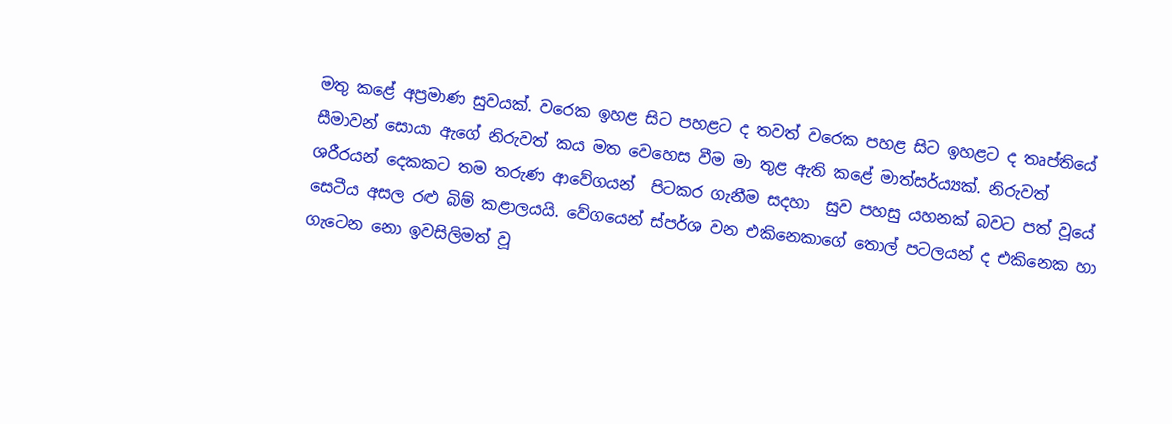මතු කළේ අප්‍රමාණ සුවයක්. වරෙක ඉහළ සිට පහළට ද තවත් වරෙක පහළ සිට ඉහළට ද තෘප්තියේ සීමාවන් සොයා ඇගේ නිරුවත් කය මත වෙහෙස වීම මා තුළ ඇති කළේ මාත්සර්ය්‍යක්. නිරුවත්  ශරීරයන් දෙකකට තම තරුණ ආවේගයන්  පිටකර ගැනීම සදහා  සුව පහසු යහනක් බවට පත් වූයේ සෙටීය අසල රළු බිම් කළාලයයි. වේගයෙන් ස්පර්ශ වන එකිනෙකාගේ තොල් පටලයන් ද එකිනෙක හා ගැටෙන නො ඉවසිලිමත් වූ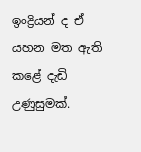ඉංද්‍රියන් ද ඒ යහන මත ඇති කළේ දැඩි උණුසුමක්.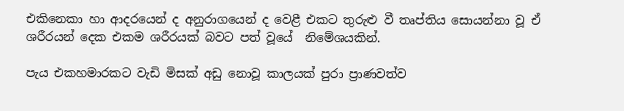එකිනෙකා හා ආදරයෙන් ද අනුරාගයෙන් ද වෙළී එකට තුරුළු වී තෘප්තිය සොයන්නා වූ ඒ ශරීරයන් දෙක එකම ශරීරයක් බවට පත් වූයේ  නිමේශයකින්.

පැය එකහමාරකට වැඩි මිසක් අඩු නොවූ කාලයක් පුරා ප්‍රාණවත්ව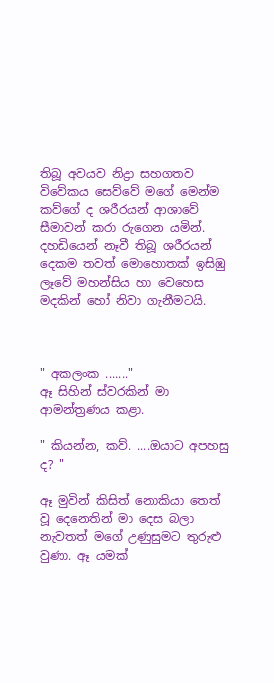තිබූ අවයව නිද්‍රා සහගතව විවේකය සෙව්වේ මගේ මෙන්ම කව්ගේ ද ශරීරයන් ආශාවේ සීමාවන් කරා රුගෙන යමින්. දහඩියෙන් නෑවී තිබූ ශරීරයන් දෙකම තවත් මොහොතක් ඉසිඹු ලෑවේ මහන්සිය හා වෙහෙස මදකින් හෝ නිවා ගැනීමටයි.



" අකලංක ......."               ඈ සිහින් ස්වරකින් මා ආමන්ත්‍රණය කළා.

" කියන්න, කව්. ....ඔයාට අපහසු ද? "

ඈ මුවින් කිසිත් නොකියා තෙත් වූ දෙනෙතින් මා දෙස බලා නැවතත් මගේ උණුසුමට තුරුළු වුණා. ඈ යමක්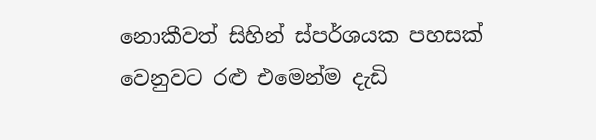නොකීවත් සිහින් ස්පර්ශයක පහසක් වෙනුවට රළු එමෙන්ම දැඩි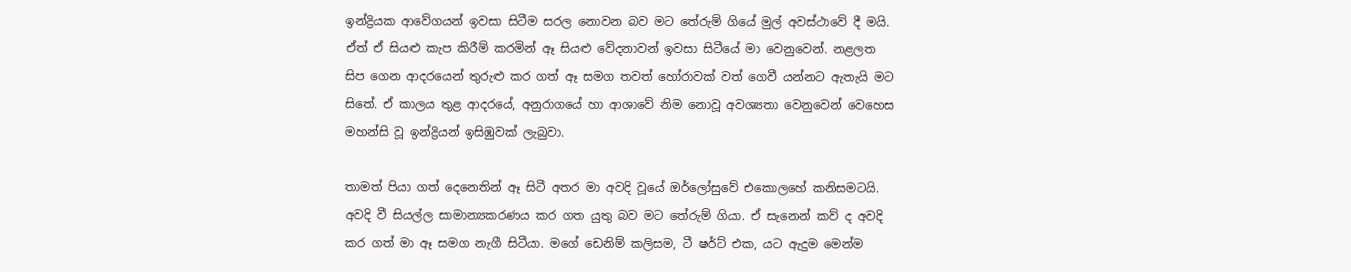ඉන්ද්‍රියක ආවේගයන් ඉවසා සිටීම සරල නොවන බව මට තේරුම් ගියේ මුල් අවස්ථාවේ දී මයි. ඒත් ඒ සියළු කැප කිරීම් කරමින් ඈ සියළු වේදනාවන් ඉවසා සිටීයේ මා වෙනුවෙන්. නළලත සිප ගෙන ආදරයෙන් තුරුළු කර ගත් ඈ සමග තවත් හෝරාවක් වත් ගෙවී යන්නට ඇතැයි මට සිතේ. ඒ කාලය තුළ ආදරයේ, අනුරාගයේ හා ආශාවේ නිම නොවූ අවශ්‍යතා වෙනුවෙන් වෙහෙස මහන්සි වූ ඉන්ද්‍රියන් ඉසිඹුවක් ලැබුවා.

තාමත් පියා ගත් දෙනෙතින් ඈ සිටී අතර මා අවදි වූයේ ඔර්ලෝසුවේ එකොලහේ කනිසමටයි. අවදි වී සියල්ල සාමාන්‍යකරණය කර ගත යුතු බව මට තේරුම් ගියා. ඒ සැනෙන් කව් ද අවදි කර ගත් මා ඈ සමග නැගී සිටීයා. මගේ ඩෙනිම් කලිසම, ටී ෂර්ට් එක, යට ඇදුම මෙන්ම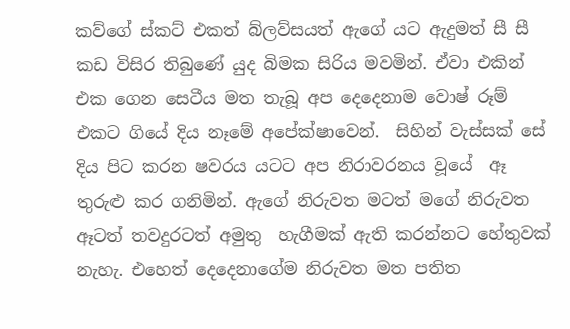කව්ගේ ස්කට් එකත් බ්ලව්සයත් ඇගේ යට ඇදුමත් සී සී කඩ විසිර තිබුණේ යුද බිමක සිරිය මවමින්. ඒවා එකින් එක ගෙන සෙටීය මත තැබූ අප දෙදෙනාම වොෂ් රූම් එකට ගියේ දිය නෑමේ අපේක්ෂාවෙන්.  සිහින් වැස්සක් සේ දිය පිට කරන ෂවරය යටට අප නිරාවරනය වූයේ  ඈ තුරුළු කර ගනිමින්. ඇගේ නිරුවත මටත් මගේ නිරුවත ඈටත් තවදුරටත් අමුතු  හැගීමක් ඇති කරන්නට හේතුවක් නැහැ. එහෙත් දෙදෙනාගේම නිරුවත මත පතිත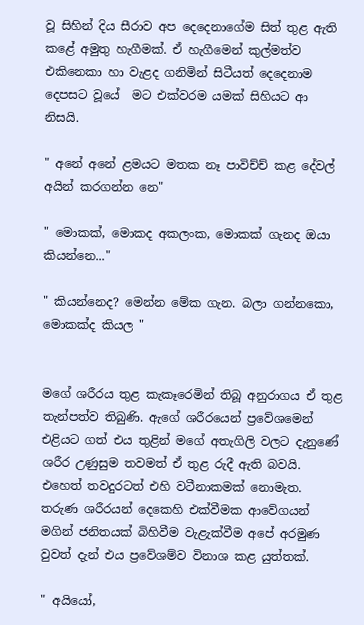වූ සිහින් දිය සීරාව අප දෙදෙනාගේම සිත් තුළ ඇති කළේ අමුතු හැගීමක්. ඒ හැගීමෙන් කුල්මත්ව එකිනෙකා හා වැළද ගනිමින් සිටීයත් දෙදෙනාම දෙපසට වූයේ  මට එක්වරම යමක් සිහියට ආ නිසයි.

" අනේ අනේ ළමයට මතක නෑ පාවිච්ච් කළ දේවල් අයින් කරගන්න නෙ"

" මොකක්, මොකද අකලංක, මොකක් ගැනද ඔයා කියන්නෙ..."

" කියන්නෙද? මෙන්න මේක ගැන. බලා ගන්නකො, මොකක්ද කියල "


මගේ ශරීරය තුළ කැකෑරෙමින් තිබූ අනුරාගය ඒ තුළ තැන්පත්ව තිබුණි. ඇගේ ශරීරයෙන් ප්‍රවේශමෙන් එළියට ගත් එය තුළින් මගේ අතැගිලි වලට දැනුණේ ශරීර උණුසුම තවමත් ඒ තුළ රුදී ඇති බවයි. එහෙත් තවදුරටත් එහි වටීනාකමක් නොමැත. තරුණ ශරීරයන් දෙකෙහි එක්වීමක ආවේගයන් මගින් ජනිතයක් බිහිවීම වැළැක්වීම අපේ අරමුණ වුවත් දැන් එය ප්‍රවේශම්ව විනාශ කළ යුත්තක්.

" අයියෝ,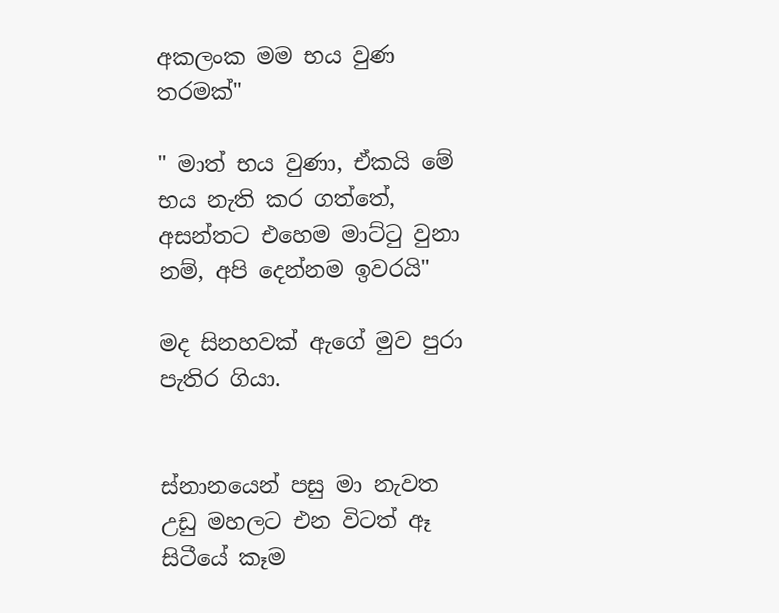අකලංක මම භය වුණ තරමක්"

" මාත් භය වුණා, ඒකයි මේ භය නැති කර ගත්තේ, අසන්තට එහෙම මාට්ටු වුනා නම්, අපි දෙන්නම ඉවරයි"

මද සිනහවක් ඇගේ මුව පුරා පැතිර ගියා.


ස්නානයෙන් පසු මා නැවත උඩු මහලට එන විටත් ඈ සිටීයේ කෑම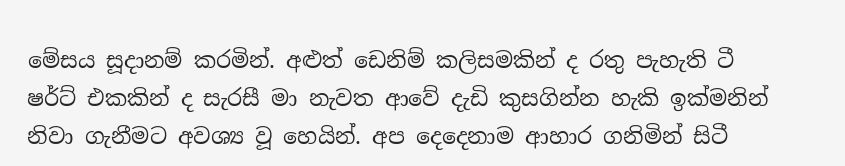මේසය සූදානම් කරමින්. අළුත් ඩෙනිම් කලිසමකින් ද රතු පැහැති ටී ෂර්ට් එකකින් ද සැරසී මා නැවත ආවේ දැඩි කුසගින්න හැකි ඉක්මනින් නිවා ගැනීමට අවශ්‍ය වූ හෙයින්. අප දෙදෙනාම ආහාර ගනිමින් සිටී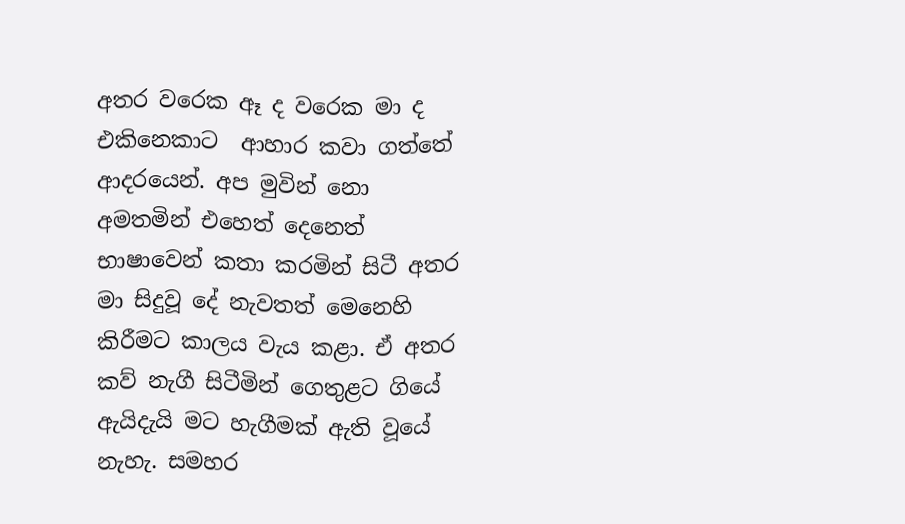අතර වරෙක ඈ ද වරෙක මා ද එකිනෙකාට  ආහාර කවා ගත්තේ ආදරයෙන්. අප මුවින් නො අමතමින් එහෙත් දෙනෙත් භාෂාවෙන් කතා කරමින් සිටී අතර මා සිදුවූ දේ නැවතත් මෙනෙහි කිරීමට කාලය වැය කළා. ඒ අතර කව් නැගී සිටීමින් ගෙතුළට ගියේ ඇයිදැයි මට හැගීමක් ඇති වූයේ නැහැ. සමහර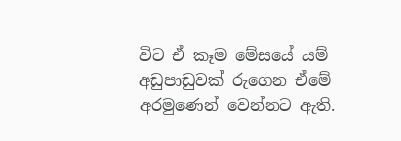විට ඒ කෑම මේසයේ යම් අඩුපාඩුවක් රුගෙන ඒමේ අරමුණෙන් වෙන්නට ඇති.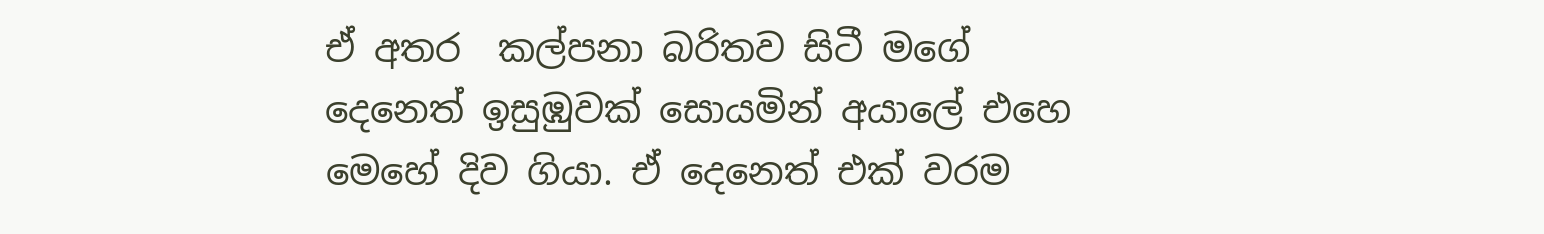ඒ අතර  කල්පනා බරිතව සිටී මගේ දෙනෙත් ඉසුඹුවක් සොයමින් අයාලේ එහෙ මෙහේ දිව ගියා. ඒ දෙනෙත් එක් වරම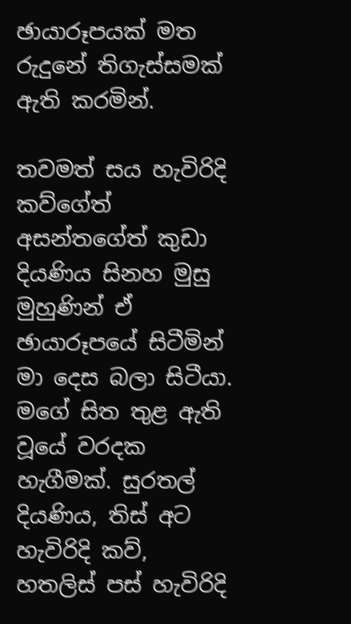ඡායාරූපයක් මත රුදුනේ තිගැස්සමක් ඇති කරමින්.

තවමත් සය හැවිරිදි කව්ගේත් අසන්තගේත් කුඩා දියණිය සිනහ මුසු මුහුණින් ඒ ඡායාරූපයේ සිටීමින් මා දෙස බලා සිටීයා. මගේ සිත තුළ ඇති වූයේ වරදක හැගීමක්. සුරතල් දියණිය, තිස් අට හැවිරිදි කව්, හතලිස් පස් හැවිරිදි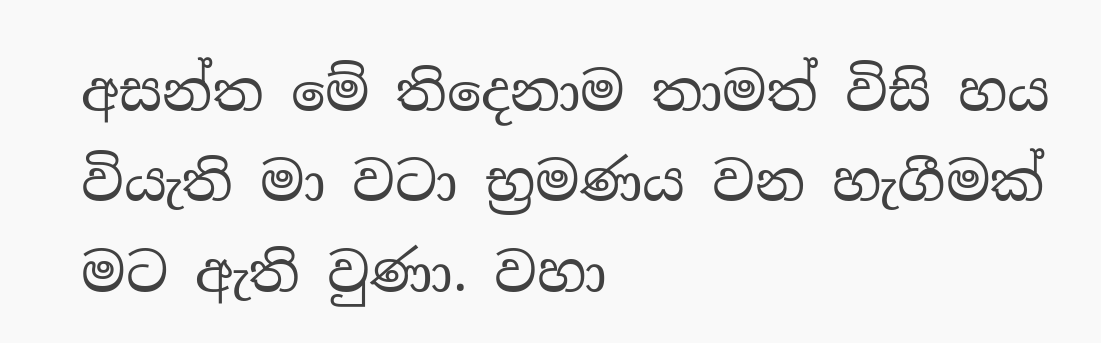අසන්ත මේ තිදෙනාම තාමත් විසි හය වියැති මා වටා භ්‍රමණය වන හැගීමක් මට ඇති වුණා. වහා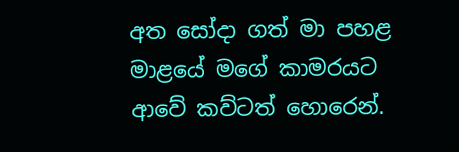අත සෝදා ගත් මා පහළ මාළයේ මගේ කාමරයට ආවේ කව්ටත් හොරෙන්.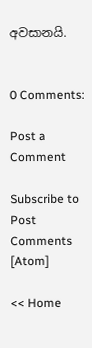අවසානයි.


0 Comments:

Post a Comment

Subscribe to Post Comments [Atom]

<< Home